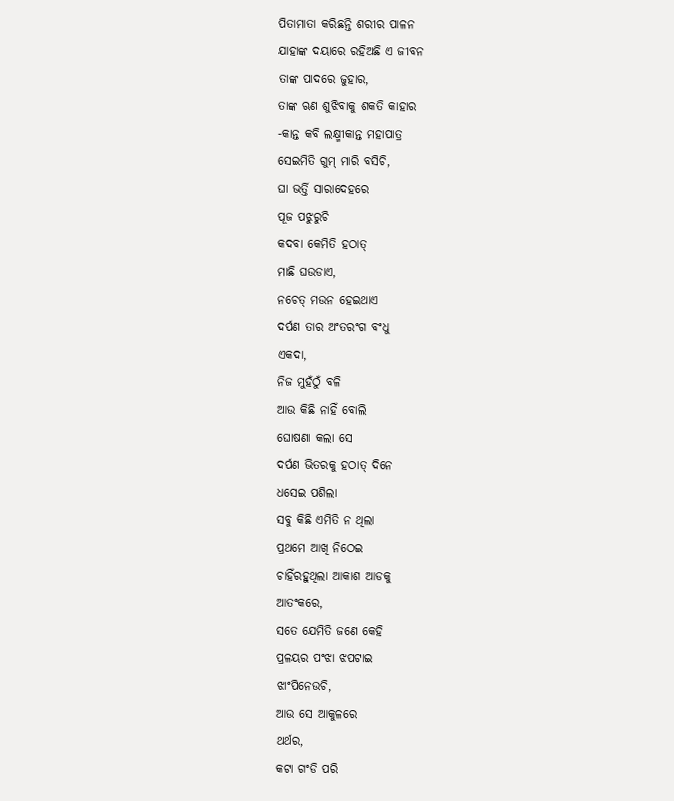ପିତାମାତା କରିଛନ୍ତି ଶରୀର ପାଳନ
ଯାହାଙ୍କ ଦୟାରେ ରହିଅଛି ଏ ଜୀବନ
ତାଙ୍କ ପାଦରେ ଜୁହାର,
ତାଙ୍କ ଋଣ ଶୁଝିବାକୁ ଶକତି କାହାର
-କାନ୍ତ କବି ଲକ୍ଷ୍ମୀକାନ୍ତ ମହାପାତ୍ର
ସେଇମିତି ଗୁମ୍ ମାରି ବସିଚି,
ଘା ଭର୍ତ୍ତି ସାରାଦେହରେ
ପୂଜ ପଝୁରୁଚି
କଦବା କେମିତି ହଠାତ୍
ମାଛି ଘଉଡାଏ,
ନଚେତ୍ ମଉନ ହେଇଥାଏ
ଦର୍ପଣ ତାର ଅଂତରଂଗ ବଂଧୁ
ଏକଦା,
ନିଜ ମୁହଁଠୁଁ ବଳି
ଆଉ କିଛି ନାହିଁ ବୋଲି
ଘୋଷଣା କଲା ସେ
ଦର୍ପଣ ଭିତରକୁ ହଠାତ୍ ଦିନେ
ଧସେଇ ପଶିଲା
ସବୁ କିଛି ଏମିତି ନ ଥିଲା
ପ୍ରଥମେ ଆଖି ନିଠେଇ
ଚାହିଁରହୁଥିଲା ଆକାଶ ଆଡକୁ
ଆତଂକରେ,
ସତେ ଯେମିତି ଜଣେ କେହି
ପ୍ରଳୟର ପଂଝା ଝପଟାଇ
ଝାଂପିନେଉଚି,
ଆଉ ସେ ଆକୁଳରେ
ଥର୍ଥର,
କଟା ଗଂଡି ପରି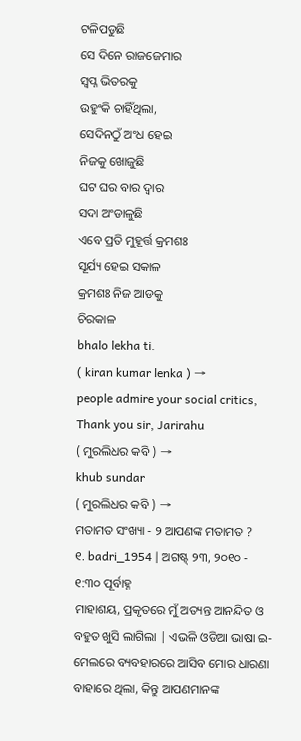ଟଳିପଡୁଛି
ସେ ଦିନେ ରାଜଜେମାର
ସ୍ବପ୍ନ ଭିତରକୁ
ଉହୁଂକି ଚାହିଁଥିଲା,
ସେଦିନଠୁଁ ଅଂଧ ହେଇ
ନିଜକୁ ଖୋଜୁଛି
ଘଟ ଘର ବାର ଦ୍ବାର
ସଦା ଅଂଡାଳୁଛି
ଏବେ ପ୍ରତି ମୁହୂର୍ତ୍ତ କ୍ରମଶଃ
ସୂର୍ଯ୍ୟ ହେଇ ସକାଳ
କ୍ରମଶଃ ନିଜ ଆଡକୁ
ଚିରକାଳ
bhalo lekha ti.
( kiran kumar lenka ) →
people admire your social critics,
Thank you sir, Jarirahu
( ମୁରଲିଧର କବି ) →
khub sundar
( ମୁରଲିଧର କବି ) →
ମତାମତ ସଂଖ୍ୟା - ୨ ଆପଣଙ୍କ ମତାମତ ?
୧. badri_1954 | ଅଗଷ୍ଟ୍ ୨୩, ୨୦୧୦ - ୧:୩୦ ପୂର୍ବାହ୍ନ
ମାହାଶୟ, ପ୍ରକୃତରେ ମୁଁ ଅତ୍ୟନ୍ତ ଆନନ୍ଦିତ ଓ ବହୁତ ଖୁସି ଲାଗିଲା | ଏଭଳି ଓଡିଆ ଭାଷା ଇ-ମେଲରେ ବ୍ୟବହାରରେ ଆସିବ ମୋର ଧାରଣା ବାହାରେ ଥିଲା, କିନ୍ତୁ ଆପଣମାନଙ୍କ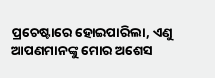ପ୍ରଚେଷ୍ଟାରେ ହୋଇପାରିଲା, ଏଣୁ ଆପଣମାନଙ୍କୁ ମୋର ଅଶେସ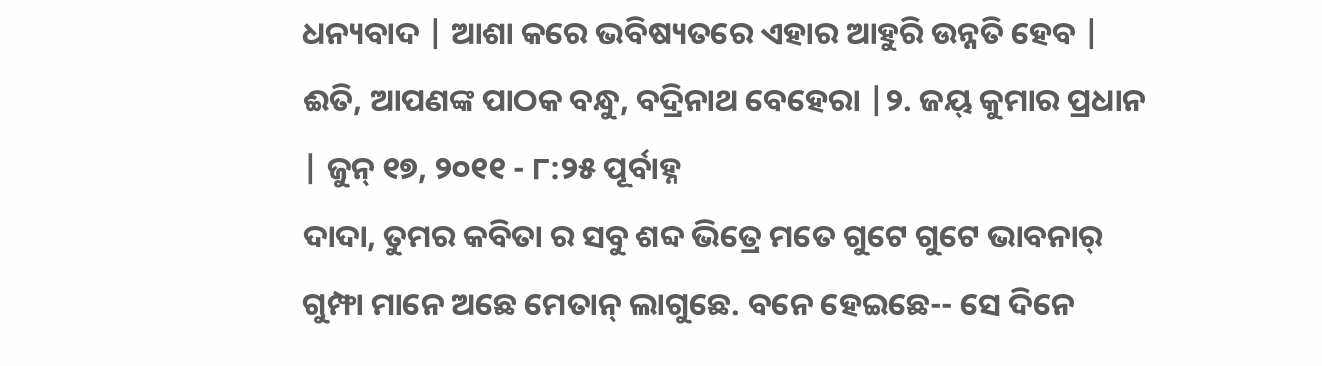ଧନ୍ୟବାଦ | ଆଶା କରେ ଭବିଷ୍ୟତରେ ଏହାର ଆହୁରି ଉନ୍ନତି ହେବ | ଈତି, ଆପଣଙ୍କ ପାଠକ ବନ୍ଧୁ, ବଦ୍ରିନାଥ ବେହେରା |୨. ଜୟ୍ କୁମାର ପ୍ରଧାନ | ଜୁନ୍ ୧୭, ୨୦୧୧ - ୮:୨୫ ପୂର୍ବାହ୍ନ
ଦାଦା, ତୁମର କବିତା ର ସବୁ ଶବ୍ଦ ଭିତ୍ରେ ମତେ ଗୁଟେ ଗୁଟେ ଭାବନାର୍ ଗୁମ୍ଫା ମାନେ ଅଛେ ମେତାନ୍ ଲାଗୁଛେ. ବନେ ହେଇଛେ-- ସେ ଦିନେ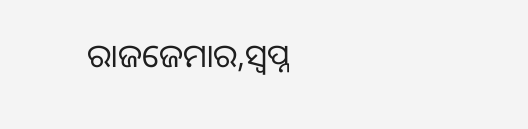ରାଜଜେମାର,ସ୍ବପ୍ନ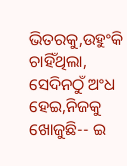ଭିତରକୁ,ଉହୁଂକି ଚାହିଁଥିଲା, ସେଦିନଠୁଁ ଅଂଧ ହେଇ,ନିଜକୁ ଖୋଜୁଛି-- ଇ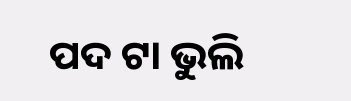ପଦ ଟା ଭୁଲି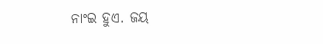ନାଂଇ ହୁଏ. ଜୟ